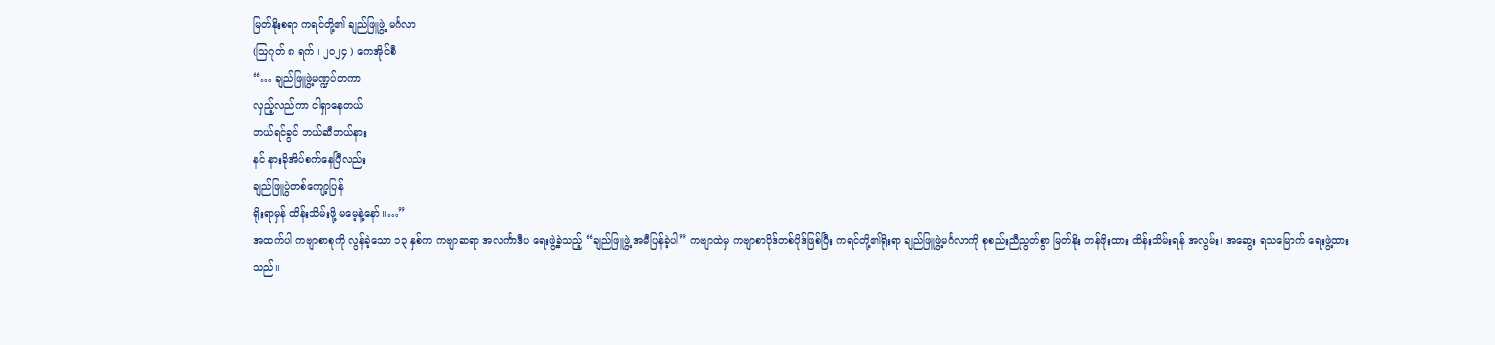မြတ်နိုးစရာ ကရင်တို့၏ ချည်ဖြူဖွဲ့ မင်္ဂလာ
(ဩဂုတ် ၈ ရက် ၊ ၂၀၂၄ ) ကေအိုင်စီ
“… ချည်ဖြူဖွဲ့မဏ္ဍပ်တကာ
လှည့်လည်ကာ ငါရှာနေတယ်
ဘယ်ရင်ခွင် ဘယ်ဆီဘယ်နား
နင် နားခိုအိပ်စက်နေပြီလည်း
ချည်ဖြူပွဲတစ်ကျော့ပြန်
ရိုးရာမှန် ထိန်းသိမ်းဖို့ မမေ့နဲ့နော်။…”
အထက်ပါ ကဗျာစာစုကို လွန်ခဲ့သော ၁၃ နှစ်က ကဗျာဆရာ အလင်္ကာဒီပ ရေးဖွဲ့ခဲ့သည့် “ချည်ဖြူဖွဲ့ အမီပြန်ခဲ့ပါ” ကဗျာထဲမှ ကဗျာစာပိုဒ်တစ်ပိုဒ်ဖြစ်ပြီး ကရင်တို့၏ရိုးရာ ချည်ဖြူဖွဲ့မင်္ဂလာကို စုစည်းညီညွတ်စွာ မြတ်နိုး တန်ဖိုးထား ထိန်းသိမ်းရန် အလွမ်း၊ အဆွေး ရသမြောက် ရေးဖွဲ့ထားသည်။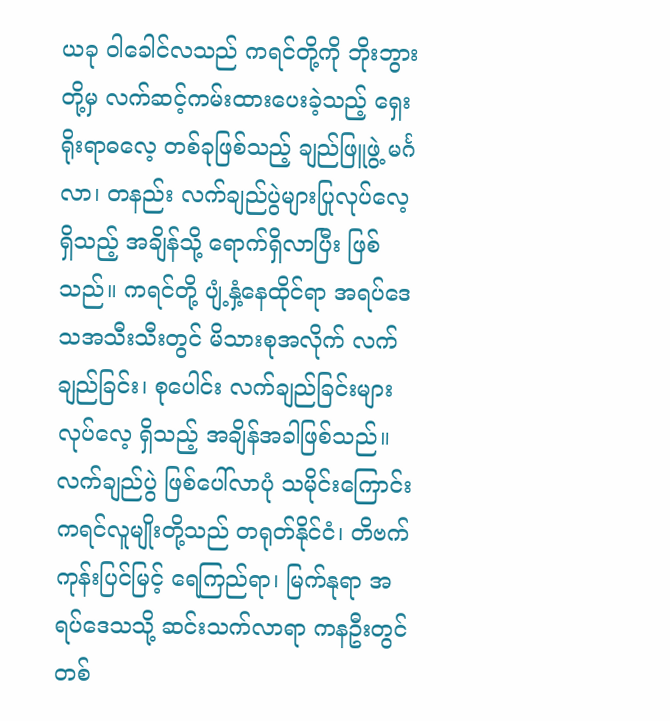ယခု ဝါခေါင်လသည် ကရင်တို့ကို ဘိုးဘွားတို့မှ လက်ဆင့်ကမ်းထားပေးခဲ့သည့် ရှေးရိုးရာဓလေ့ တစ်ခုဖြစ်သည့် ချည်ဖြူဖွဲ့ မင်္ဂလာ၊ တနည်း လက်ချည်ပွဲများပြုလုပ်လေ့ရှိသည့် အချိန်သို့ ရောက်ရှိလာပြီး ဖြစ်သည်။ ကရင်တို့ ပျံ့နှံ့နေထိုင်ရာ အရပ်ဒေသအသီးသီးတွင် မိသားစုအလိုက် လက်ချည်ခြင်း၊ စုပေါင်း လက်ချည်ခြင်းများ လုပ်လေ့ ရှိသည့် အချိန်အခါဖြစ်သည်။
လက်ချည်ပွဲ ဖြစ်ပေါ်လာပုံ သမိုင်းကြောင်း
ကရင်လူမျိုးတို့သည် တရုတ်နိုင်ငံ၊ တိဗက်ကုန်းပြင်မြင့် ရေကြည်ရာ၊ မြက်နုရာ အရပ်ဒေသသို့ ဆင်းသက်လာရာ ကနဦးတွင် တစ်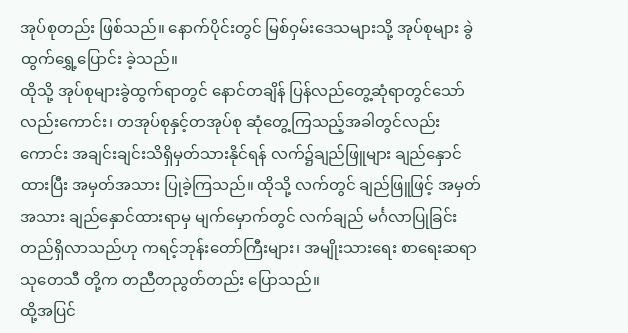အုပ်စုတည်း ဖြစ်သည်။ နောက်ပိုင်းတွင် မြစ်ဝှမ်းဒေသများသို့ အုပ်စုများ ခွဲထွက်ရွှေ့ပြောင်း ခဲ့သည်။
ထိုသို့ အုပ်စုများခွဲထွက်ရာတွင် နောင်တချိန် ပြန်လည်တွေ့ဆုံရာတွင်သော်လည်းကောင်း၊ တအုပ်စုနှင့်တအုပ်စု ဆုံတွေ့ကြသည့်အခါတွင်လည်းကောင်း အချင်းချင်းသိရှိမှတ်သားနိုင်ရန် လက်၌ချည်ဖြူများ ချည်နှောင်ထားပြီး အမှတ်အသား ပြုခဲ့ကြသည်။ ထိုသို့ လက်တွင် ချည်ဖြူဖြင့် အမှတ်အသား ချည်နှောင်ထားရာမှ မျက်မှောက်တွင် လက်ချည် မင်္ဂလာပြုခြင်းတည်ရှိလာသည်ဟု ကရင့်ဘုန်းတော်ကြီးများ၊ အမျိုးသားရေး စာရေးဆရာ သုတေသီ တို့က တညီတညွတ်တည်း ပြောသည်။
ထို့အပြင်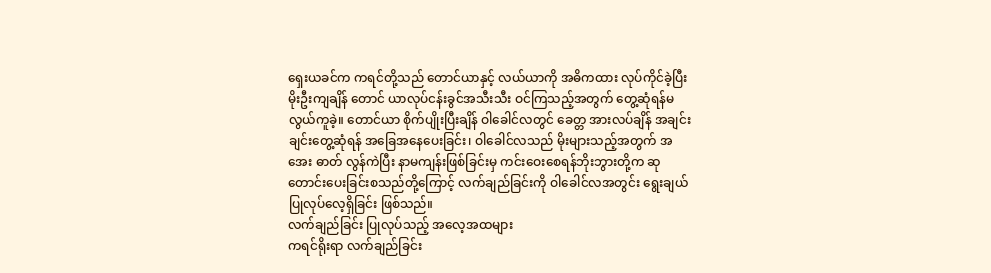ရှေးယခင်က ကရင်တို့သည် တောင်ယာနှင့် လယ်ယာကို အဓိကထား လုပ်ကိုင်ခဲ့ပြီး မိုးဦးကျချိန် တောင် ယာလုပ်ငန်းခွင်အသီးသီး ဝင်ကြသည့်အတွက် တွေ့ဆုံရန်မလွယ်ကူခဲ့။ တောင်ယာ စိုက်ပျိုးပြီးချိန် ဝါခေါင်လတွင် ခေတ္တ အားလပ်ချိန် အချင်းချင်းတွေ့ဆုံရန် အခြေအနေပေးခြင်း၊ ဝါခေါင်လသည် မိုးများသည့်အတွက် အအေး ဓာတ် လွန်ကဲပြီး နာမကျန်းဖြစ်ခြင်းမှ ကင်းဝေးစေရန်ဘိုးဘွားတို့က ဆုတောင်းပေးခြင်းစသည်တို့ကြောင့် လက်ချည်ခြင်းကို ဝါခေါင်လအတွင်း ရွေးချယ် ပြုလုပ်လေ့ရှိခြင်း ဖြစ်သည်။
လက်ချည်ခြင်း ပြုလုပ်သည့် အလေ့အထများ
ကရင်ရိုးရာ လက်ချည်ခြင်း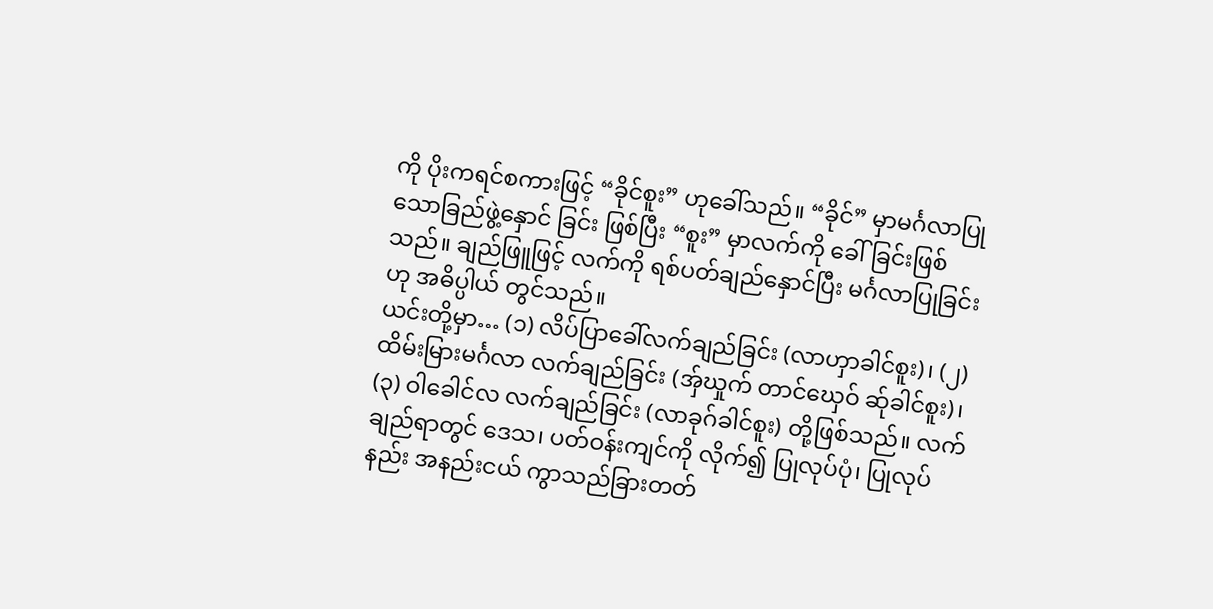ကို ပိုးကရင်စကားဖြင့် “ခိုင်စူး” ဟုခေါ်သည်။ “ခိုင်” မှာမင်္ဂလာပြု သောခြည်ဖွဲ့နှောင် ခြင်း ဖြစ်ပြီး “စူး” မှာလက်ကို ခေါ်ခြင်းဖြစ်သည်။ ချည်ဖြူဖြင့် လက်ကို ရစ်ပတ်ချည်နှောင်ပြီး မင်္ဂလာပြုခြင်းဟု အဓိပ္ပါယ် တွင်သည်။
ယင်းတို့မှာ… (၁) လိပ်ပြာခေါ်လက်ချည်ခြင်း (လာဟှာခါင်စူး)၊ (၂) ထိမ်းမြားမင်္ဂလာ လက်ချည်ခြင်း (အှ်ဃှုက် တာင်ဃှေဝ် ဆ်ုခါင်စူး)၊ (၃) ဝါခေါင်လ လက်ချည်ခြင်း (လာခုဂ်ခါင်စူး) တို့ဖြစ်သည်။ လက်ချည်ရာတွင် ဒေသ၊ ပတ်ဝန်းကျင်ကို လိုက်၍ ပြုလုပ်ပုံ၊ ပြုလုပ်နည်း အနည်းငယ် ကွာသည်ခြားတတ်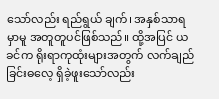သော်လည်း ရည်ရွယ် ချက်၊ အနှစ်သာရမှာမူ အတူတူပင်ဖြစ်သည်။ ထို့အပြင် ယခင်က ရိုးရာကုထုံးများအတွက် လက်ချည်ခြင်းဓလေ့ ရှိခဲ့ဖူးသော်လည်း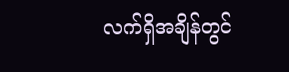လက်ရှိအချိန်တွင်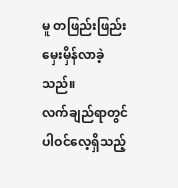မူ တဖြည်းဖြည်း မှေးမှိန်လာခဲ့သည်။
လက်ချည်ရာတွင် ပါဝင်လေ့ရှိသည့်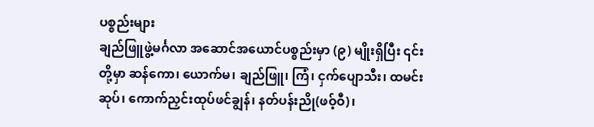ပစ္စည်းများ
ချည်ဖြူဖွဲ့မင်္ဂလာ အဆောင်အယောင်ပစ္စည်းမှာ (၉) မျိုးရှိပြီး ၎င်းတို့မှာ ဆန်ကော၊ ယောက်မ၊ ချည်ဖြူ၊ ကြံ၊ ငှက်ပျောသီး၊ ထမင်းဆုပ်၊ ကောက်ညှင်းထုပ်ဖင်ချွန်၊ နတ်ပန်းညို(ဖဝ့်ဝီ)၊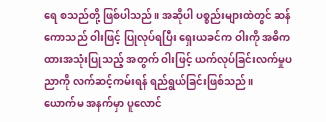ရေ စသည်တို့ ဖြစ်ပါသည်။ အဆိုပါ ပစ္စည်းများထဲတွင် ဆန်ကောသည် ဝါးဖြင့် ပြုလုပ်ရပြီး ရှေးယခင်က ဝါးကို အဓိကထားအသုံးပြုသည့် အတွက် ဝါးဖြင့် ယက်လုပ်ခြင်းလက်မှုပညာကို လက်ဆင့်ကမ်းရန် ရည်ရွယ်ခြင်းဖြစ်သည်။
ယောက်မ အနက်မှာ ပူလောင်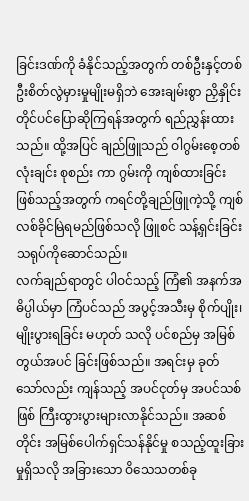ခြင်းဒဏ်ကို ခံနိုင်သည့်အတွက် တစ်ဦးနှင့်တစ်ဦးစိတ်လွဲမှားမှုမျိုးမရှိဘဲ အေးချမ်းစွာ ညှိနှိုင်း တိုင်ပင်ပြောဆိုကြရန်အတွက် ရည်ညွှန်းထားသည်။ ထို့အပြင် ချည်ဖြူသည် ဝါဂွမ်းစေ့တစ်လုံးချင်း စုစည်း ကာ ဂွမ်းကို ကျစ်ထားခြင်းဖြစ်သည့်အတွက် ကရင်တို့ချည်ဖြူကဲ့သို့ ကျစ်လစ်ခိုင်မြဲရမည်ဖြစ်သလို ဖြူစင် သန့်ရှင်းခြင်း သရုပ်ကိုဆောင်သည်။
လက်ချည်ရာတွင် ပါဝင်သည့် ကြံ၏ အနက်အဓိပ္ပါယ်မှာ ကြံပင်သည် အပွင့်အသီးမှ စိုက်ပျိုး၊ မျိုးပွားရခြင်း မဟုတ် သလို ပင်စည်မှ အမြစ်တွယ်အပင် ခြင်းဖြစ်သည်။ အရင်းမှ ခုတ်သော်လည်း ကျန်သည့် အပင်ငုတ်မှ အပင်သစ် ဖြစ် ကြီးထွားပွားများလာနိုင်သည်။ အဆစ်တိုင်း အမြစ်ပေါက်ရှင်သန်နိုင်မှု စသည့်ထူးခြားမှုရှိသလို အခြားသော ဝိသေသတစ်ခု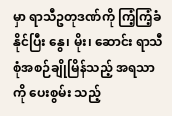မှာ ရာသီဥတုဒဏ်ကို ကြံ့ကြံ့ခံနိုင်ပြီး နွေ၊ မိုး၊ ဆောင်း ရာသီစုံအစဉ်ချိုမြိန်သည့် အရသာကို ပေးစွမ်း သည့်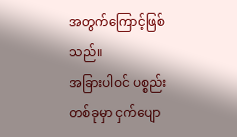အတွက်ကြောင့်ဖြစ်သည်။
အခြားပါဝင် ပစ္စည်းတစ်ခုမှာ ငှက်ပျော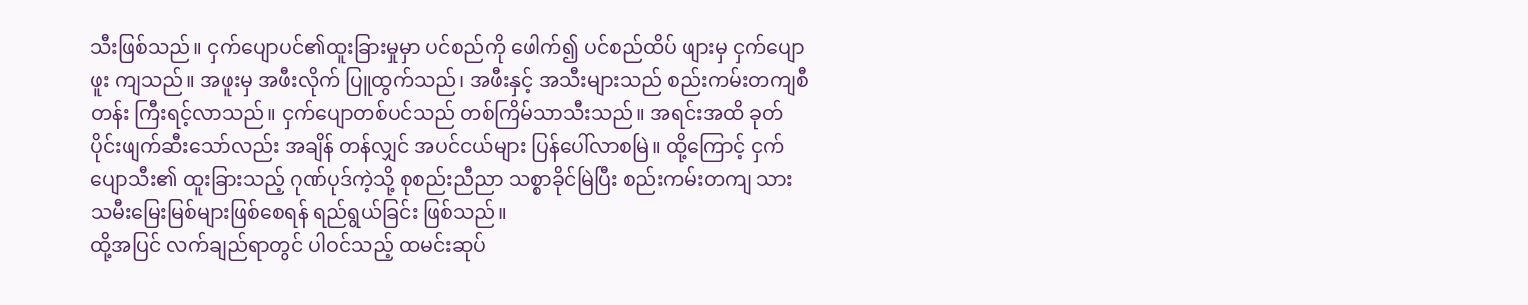သီးဖြစ်သည်။ ငှက်ပျောပင်၏ထူးခြားမှုမှာ ပင်စည်ကို ဖေါက်၍ ပင်စည်ထိပ် ဖျားမှ ငှက်ပျောဖူး ကျသည်။ အဖူးမှ အဖီးလိုက် ပြူထွက်သည်၊ အဖီးနှင့် အသီးများသည် စည်းကမ်းတကျစီတန်း ကြီးရင့်လာသည်။ ငှက်ပျောတစ်ပင်သည် တစ်ကြိမ်သာသီးသည်။ အရင်းအထိ ခုတ်ပိုင်းဖျက်ဆီးသော်လည်း အချိန် တန်လျှင် အပင်ငယ်များ ပြန်ပေါ်လာစမြဲ။ ထို့ကြောင့် ငှက်ပျောသီး၏ ထူးခြားသည့် ဂုဏ်ပုဒ်ကဲ့သို့ စုစည်းညီညာ သစ္စာခိုင်မြဲပြီး စည်းကမ်းတကျ သားသမီးမြေးမြစ်များဖြစ်စေရန် ရည်ရွယ်ခြင်း ဖြစ်သည်။
ထို့အပြင် လက်ချည်ရာတွင် ပါဝင်သည့် ထမင်းဆုပ်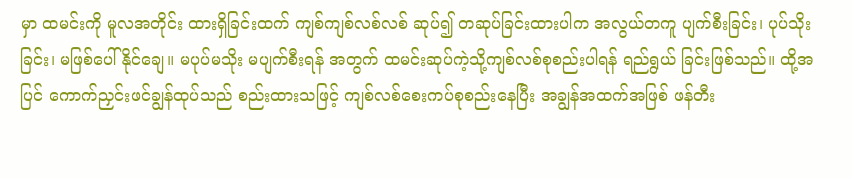မှာ ထမင်းကို မူလအတိုင်း ထားရှိခြင်းထက် ကျစ်ကျစ်လစ်လစ် ဆုပ်၍ တဆုပ်ခြင်းထားပါက အလွယ်တကူ ပျက်စီးခြင်း၊ ပုပ်သိုးခြင်း၊ မဖြစ်ပေါ်နိုင်ချေ။ မပုပ်မသိုး မပျက်စီးရန် အတွက် ထမင်းဆုပ်ကဲ့သို့ကျစ်လစ်စုစည်းပါရန် ရည်ရွယ် ခြင်းဖြစ်သည်။ ထို့အပြင် ကောက်ညှင်းဖင်ချွန်ထုပ်သည် စည်းထားသဖြင့် ကျစ်လစ်စေးကပ်စုစည်းနေပြီး အချွန်အထက်အဖြစ် ဖန်တီး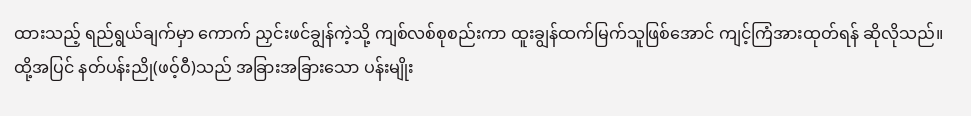ထားသည့် ရည်ရွယ်ချက်မှာ ကောက် ညှင်းဖင်ချွန်ကဲ့သို့ ကျစ်လစ်စုစည်းကာ ထူးချွန်ထက်မြက်သူဖြစ်အောင် ကျင့်ကြံအားထုတ်ရန် ဆိုလိုသည်။
ထို့အပြင် နတ်ပန်းညို(ဖဝ့်ဝီ)သည် အခြားအခြားသော ပန်းမျိုး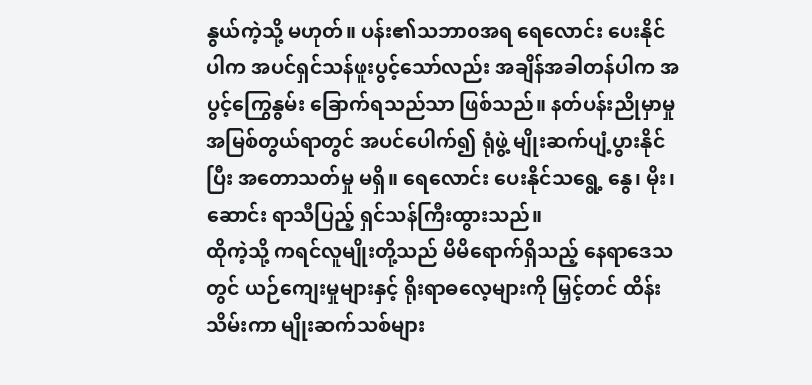နွယ်ကဲ့သို့ မဟုတ်။ ပန်း၏သဘာ၀အရ ရေလောင်း ပေးနိုင်ပါက အပင်ရှင်သန်ဖူးပွင့်သော်လည်း အချိန်အခါတန်ပါက အပွင့်ကြွေနွမ်း ခြောက်ရသည်သာ ဖြစ်သည်။ နတ်ပန်းညိုမှာမှု အမြစ်တွယ်ရာတွင် အပင်ပေါက်၍ ရုံဖွဲ့ မျိုးဆက်ပျံ့ပွားနိုင်ပြီး အတောသတ်မှု မရှိ။ ရေလောင်း ပေးနိုင်သရွေ့ နွေ၊ မိုး၊ ဆောင်း ရာသီပြည့် ရှင်သန်ကြီးထွားသည်။
ထိုကဲ့သို့ ကရင်လူမျိုးတို့သည် မိမိရောက်ရှိသည့် နေရာဒေသတွင် ယဉ်ကျေးမှုများနှင့် ရိုးရာဓလေ့များကို မြှင့်တင် ထိန်းသိမ်းကာ မျိုးဆက်သစ်များ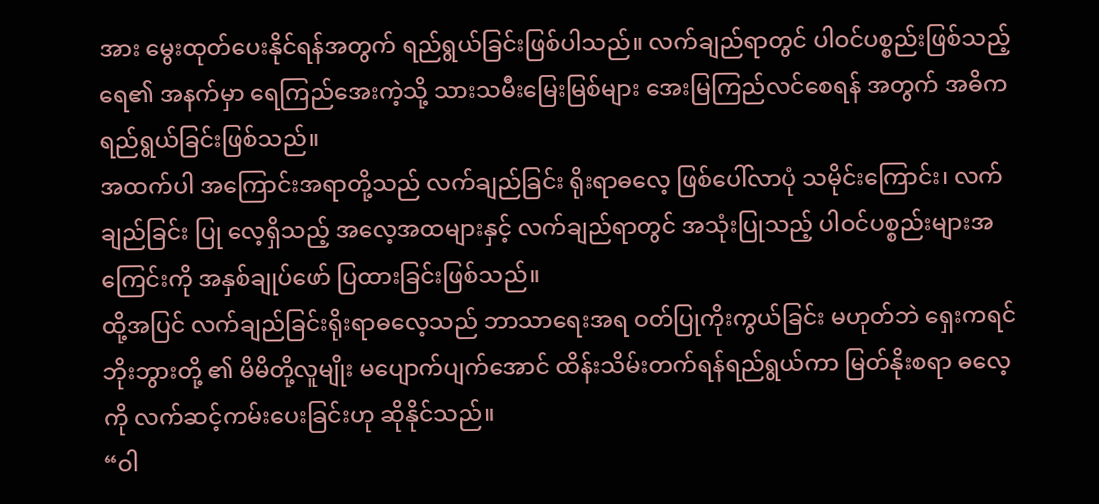အား မွေးထုတ်ပေးနိုင်ရန်အတွက် ရည်ရွယ်ခြင်းဖြစ်ပါသည်။ လက်ချည်ရာတွင် ပါဝင်ပစ္စည်းဖြစ်သည့် ရေ၏ အနက်မှာ ရေကြည်အေးကဲ့သို့ သားသမီးမြေးမြစ်များ အေးမြကြည်လင်စေရန် အတွက် အဓိက ရည်ရွယ်ခြင်းဖြစ်သည်။
အထက်ပါ အကြောင်းအရာတို့သည် လက်ချည်ခြင်း ရိုးရာဓလေ့ ဖြစ်ပေါ်လာပုံ သမိုင်းကြောင်း၊ လက်ချည်ခြင်း ပြု လေ့ရှိသည့် အလေ့အထများနှင့် လက်ချည်ရာတွင် အသုံးပြုသည့် ပါဝင်ပစ္စည်းများအကြေင်းကို အနှစ်ချုပ်ဖော် ပြထားခြင်းဖြစ်သည်။
ထို့အပြင် လက်ချည်ခြင်းရိုးရာဓလေ့သည် ဘာသာရေးအရ ဝတ်ပြုကိုးကွယ်ခြင်း မဟုတ်ဘဲ ရှေးကရင်ဘိုးဘွားတို့ ၏ မိမိတို့လူမျိုး မပျောက်ပျက်အောင် ထိန်းသိမ်းတက်ရန်ရည်ရွယ်ကာ မြတ်နိုးစရာ ဓလေ့ကို လက်ဆင့်ကမ်းပေးခြင်းဟု ဆိုနိုင်သည်။
“ဝါ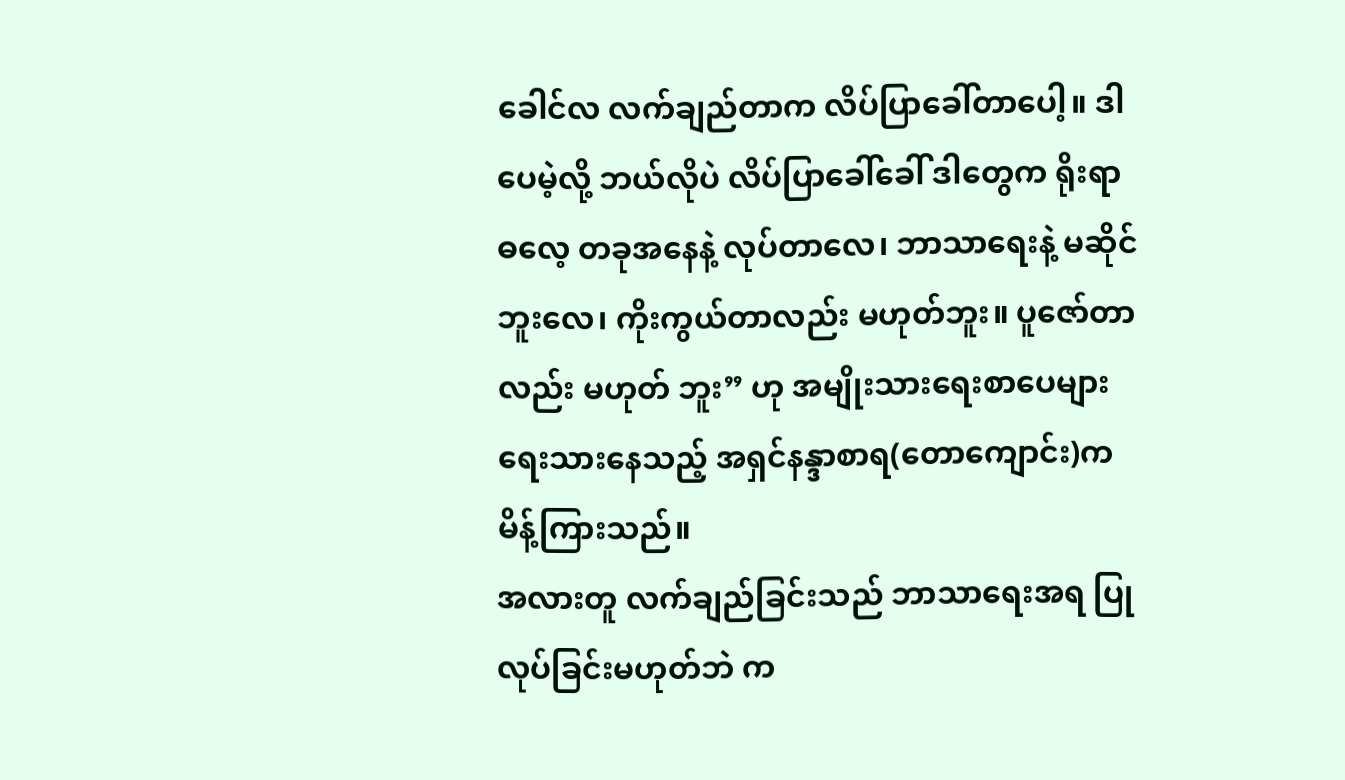ခေါင်လ လက်ချည်တာက လိပ်ပြာခေါ်တာပေါ့။ ဒါပေမဲ့လို့ ဘယ်လိုပဲ လိပ်ပြာခေါ်ခေါ် ဒါတွေက ရိုးရာဓလေ့ တခုအနေနဲ့ လုပ်တာလေ၊ ဘာသာရေးနဲ့ မဆိုင်ဘူးလေ၊ ကိုးကွယ်တာလည်း မဟုတ်ဘူး။ ပူဇော်တာလည်း မဟုတ် ဘူး” ဟု အမျိုးသားရေးစာပေများရေးသားနေသည့် အရှင်နန္ဒာစာရ(တောကျောင်း)က မိန့်ကြားသည်။
အလားတူ လက်ချည်ခြင်းသည် ဘာသာရေးအရ ပြုလုပ်ခြင်းမဟုတ်ဘဲ က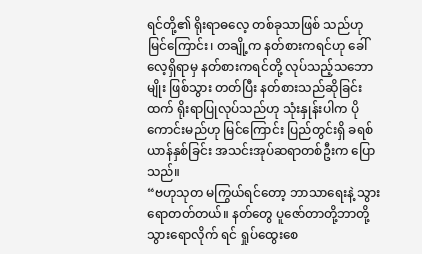ရင်တို့၏ ရိုးရာဓလေ့ တစ်ခုသာဖြစ် သည်ဟု မြင်ကြောင်း၊ တချို့က နတ်စားကရင်ဟု ခေါ်လေ့ရှိရာမှ နတ်စားကရင်တို့ လုပ်သည့်သဘောမျိုး ဖြစ်သွား တတ်ပြီး နတ်စားသည်ဆိုခြင်းထက် ရိုးရာပြုလုပ်သည်ဟု သုံးနှုန်းပါက ပိုကောင်းမည်ဟု မြင်ကြောင်း ပြည်တွင်းရှိ ခရစ်ယာန်နှစ်ခြင်း အသင်းအုပ်ဆရာတစ်ဦးက ပြောသည်။
“ဗဟုသုတ မကြွယ်ရင်တော့ ဘာသာရေးနဲ့ သွားရောတတ်တယ်။ နတ်တွေ ပူဇော်တာတို့ဘာတို့ သွားရောလိုက် ရင် ရှုပ်ထွေးစေ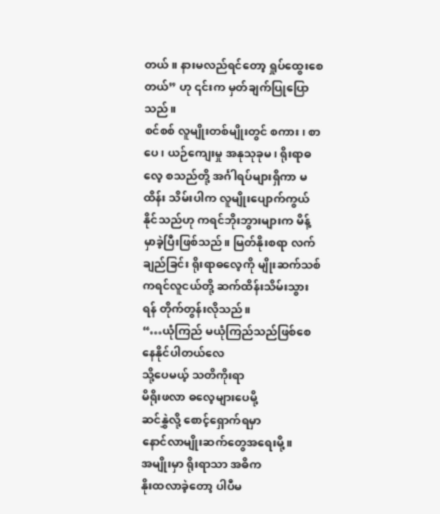တယ်။ နားမလည်ရင်တော့ ရှုပ်ထွေးစေတယ်” ဟု ၎င်းက မှတ်ချက်ပြုပြောသည်။
စင်စစ် လူမျိုးတစ်မျိုးတွင် စကား၊ စာပေ၊ ယဉ်ကျေးမှု အနုသုခုမ၊ ရိုးရာဓလေ့ စသည်တို့ အင်္ဂါရပ်များရှိကာ မထိန်း သိမ်းပါက လူမျိုးပျောက်ကွယ်နိုင်သည်ဟု ကရင်ဘိုးဘွားများက မိန့်မှာခဲ့ပြီးဖြစ်သည်။ မြတ်နိုးစရာ လက်ချည်ခြင်း ရိုးရာဓလေ့ကို မျိုးဆက်သစ်ကရင်လူငယ်တို့ ဆက်ထိန်းသိမ်းသွားရန် တိုက်တွန်းလိုသည်။
“…ယုံကြည် မယုံကြည်သည်ဖြစ်စေ
နေနိုင်ပါတယ်လေ
သို့ပေမယ့် သတိကိုးရာ
မိရိုးဖလာ ဓလေ့များပေမို့
ဆင်နွှဲလို့ စောင့်ရှောက်ရမှာ
နောင်လာမျိုးဆက်တွေအရေးမို့။
အမျိုးမှာ ရိုးရာသာ အဓိက
နိုးထလာခဲ့တော့ ပါပီမ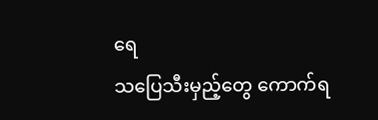ရေ
သပြေသီးမှည့်တွေ ကောက်ရ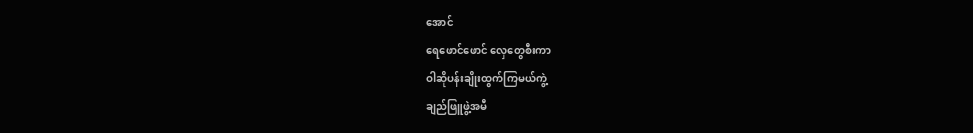အောင်
ရေဖောင်ဖောင် လှေတွေစီးကာ
ဝါဆိုပန်းချိုးထွက်ကြမယ်ကွဲ့
ချည်ဖြူဖွဲ့အမီ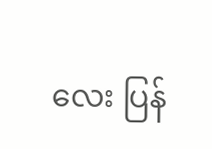လေး ပြန်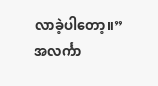လာခဲ့ပါတော့။”
အလင်္ကာ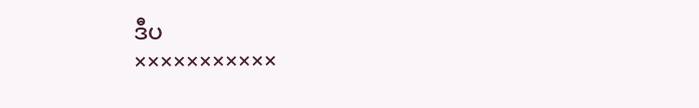ဒီပ
×××××××××××